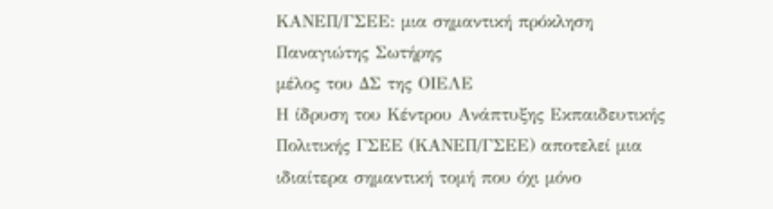ΚΑΝΕΠ/ΓΣΕΕ: μια σημαντική πρόκληση
Παναγιώτης Σωτήρης
μέλος του ΔΣ της ΟΙΕΛΕ
Η ίδρυση του Κέντρου Ανάπτυξης Εκπαιδευτικής Πολιτικής ΓΣΕΕ (ΚΑΝΕΠ/ΓΣΕΕ) αποτελεί μια ιδιαίτερα σημαντική τομή που όχι μόνο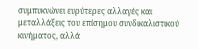συμπυκνώνει ευρύτερες αλλαγές και μεταλλάξεις του επίσημου συνδικαλιστικού κινήματος, αλλά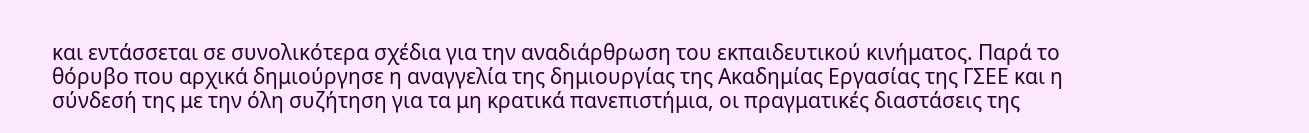και εντάσσεται σε συνολικότερα σχέδια για την αναδιάρθρωση του εκπαιδευτικού κινήματος. Παρά το θόρυβο που αρχικά δημιούργησε η αναγγελία της δημιουργίας της Ακαδημίας Εργασίας της ΓΣΕΕ και η σύνδεσή της με την όλη συζήτηση για τα μη κρατικά πανεπιστήμια, οι πραγματικές διαστάσεις της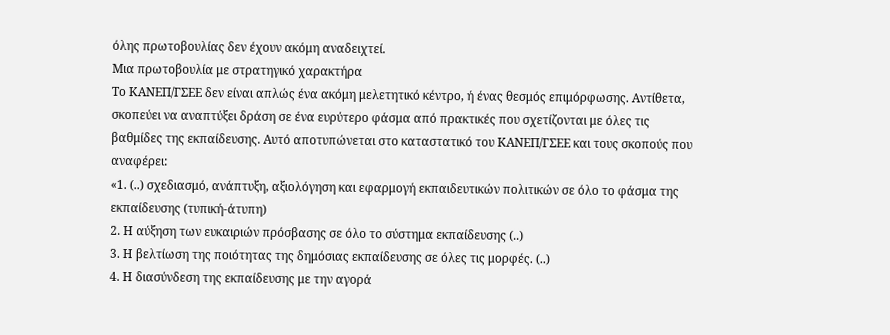όλης πρωτοβουλίας δεν έχουν ακόμη αναδειχτεί.
Μια πρωτοβουλία με στρατηγικό χαρακτήρα
Το ΚΑΝΕΠ/ΓΣΕΕ δεν είναι απλώς ένα ακόμη μελετητικό κέντρο, ή ένας θεσμός επιμόρφωσης. Αντίθετα, σκοπεύει να αναπτύξει δράση σε ένα ευρύτερο φάσμα από πρακτικές που σχετίζονται με όλες τις βαθμίδες της εκπαίδευσης. Αυτό αποτυπώνεται στο καταστατικό του ΚΑΝΕΠ/ΓΣΕΕ και τους σκοπούς που αναφέρει:
«1. (..) σχεδιασμό, ανάπτυξη, αξιολόγηση και εφαρμογή εκπαιδευτικών πολιτικών σε όλο το φάσμα της εκπαίδευσης (τυπική-άτυπη)
2. Η αύξηση των ευκαιριών πρόσβασης σε όλο το σύστημα εκπαίδευσης (..)
3. Η βελτίωση της ποιότητας της δημόσιας εκπαίδευσης σε όλες τις μορφές. (..)
4. Η διασύνδεση της εκπαίδευσης με την αγορά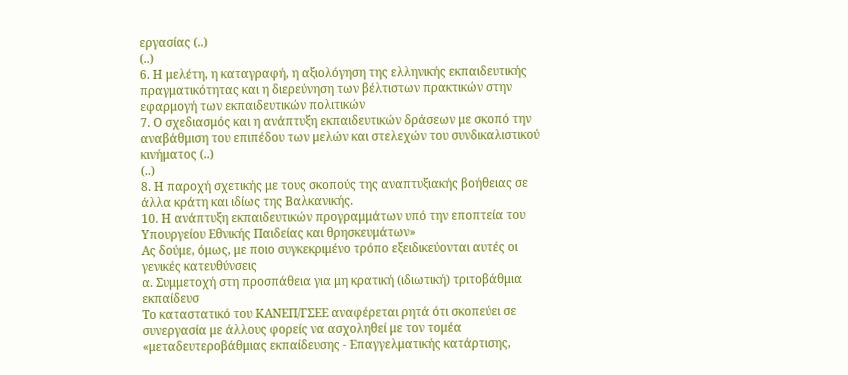εργασίας (..)
(..)
6. Η μελέτη, η καταγραφή, η αξιολόγηση της ελληνικής εκπαιδευτικής πραγματικότητας και η διερεύνηση των βέλτιστων πρακτικών στην εφαρμογή των εκπαιδευτικών πολιτικών
7. Ο σχεδιασμός και η ανάπτυξη εκπαιδευτικών δράσεων με σκοπό την αναβάθμιση του επιπέδου των μελών και στελεχών του συνδικαλιστικού κινήματος (..)
(..)
8. Η παροχή σχετικής με τους σκοπούς της αναπτυξιακής βοήθειας σε άλλα κράτη και ιδίως της Βαλκανικής.
10. Η ανάπτυξη εκπαιδευτικών προγραμμάτων υπό την εποπτεία του Υπουργείου Εθνικής Παιδείας και θρησκευμάτων»
Ας δούμε, όμως, με ποιο συγκεκριμένο τρόπο εξειδικεύονται αυτές οι γενικές κατευθύνσεις
α. Συμμετοχή στη προσπάθεια για μη κρατική (ιδιωτική) τριτοβάθμια εκπαίδευσ
Το καταστατικό του ΚΑΝΕΠ/ΓΣΕΕ αναφέρεται ρητά ότι σκοπεύει σε συνεργασία με άλλους φορείς να ασχοληθεί με τον τομέα «μεταδευτεροβάθμιας εκπαίδευσης - Επαγγελματικής κατάρτισης,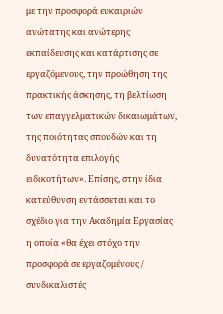με την προσφορά ευκαιριών ανώτατης και ανώτερης εκπαίδευσης και κατάρτισης σε εργαζόμενους, την προώθηση της πρακτικής άσκησης, τη βελτίωση των επαγγελματικών δικαιωμάτων, της ποιότητας σπουδών και τη δυνατότητα επιλογής ειδικοτήτων». Επίσης, στην ίδια κατεύθυνση εντάσσεται και το σχέδιο για την Ακαδημία Εργασίας η οποία «θα έχει στόχο την προσφορά σε εργαζομένους / συνδικαλιστές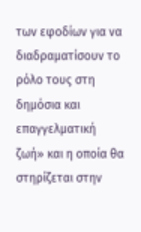των εφοδίων για να διαδραματίσουν το ρόλο τους στη δημόσια και επαγγελματική ζωή» και η οποία θα στηρίζεται στην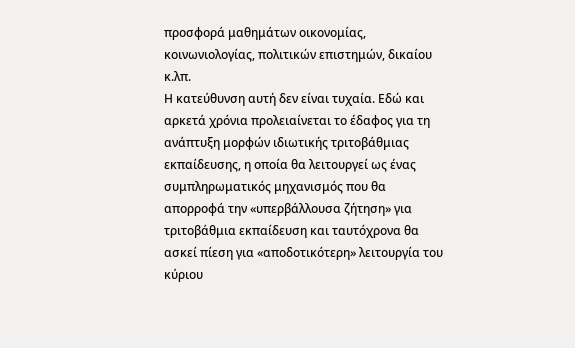προσφορά μαθημάτων οικονομίας, κοινωνιολογίας, πολιτικών επιστημών, δικαίου κ.λπ.
Η κατεύθυνση αυτή δεν είναι τυχαία. Εδώ και αρκετά χρόνια προλειαίνεται το έδαφος για τη ανάπτυξη μορφών ιδιωτικής τριτοβάθμιας εκπαίδευσης, η οποία θα λειτουργεί ως ένας συμπληρωματικός μηχανισμός που θα απορροφά την «υπερβάλλουσα ζήτηση» για τριτοβάθμια εκπαίδευση και ταυτόχρονα θα ασκεί πίεση για «αποδοτικότερη» λειτουργία του κύριου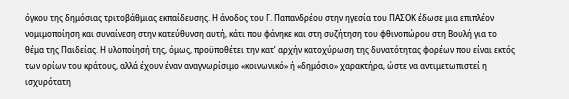όγκου της δημόσιας τριτοβάθμιας εκπαίδευσης. Η άνοδος του Γ. Παπανδρέου στην ηγεσία του ΠΑΣΟΚ έδωσε μια επιπλέον νομιμοποίηση και συναίνεση στην κατεύθυνση αυτή, κάτι που φάνηκε και στη συζήτηση του φθινοπώρου στη Βουλή για το θέμα της Παιδείας. Η υλοποίησή της, όμως, προϋποθέτει την κατ’ αρχήν κατοχύρωση της δυνατότητας φορέων που είναι εκτός των ορίων του κράτους, αλλά έχουν έναν αναγνωρίσιμο «κοινωνικό» ή «δημόσιο» χαρακτήρα, ώστε να αντιμετωπιστεί η ισχυρότατη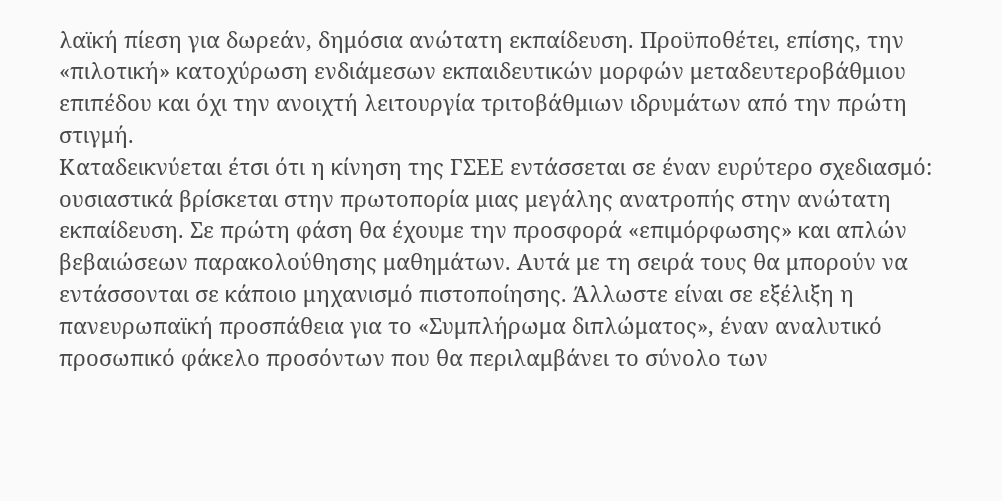λαϊκή πίεση για δωρεάν, δημόσια ανώτατη εκπαίδευση. Προϋποθέτει, επίσης, την «πιλοτική» κατοχύρωση ενδιάμεσων εκπαιδευτικών μορφών μεταδευτεροβάθμιου επιπέδου και όχι την ανοιχτή λειτουργία τριτοβάθμιων ιδρυμάτων από την πρώτη στιγμή.
Καταδεικνύεται έτσι ότι η κίνηση της ΓΣΕΕ εντάσσεται σε έναν ευρύτερο σχεδιασμό: ουσιαστικά βρίσκεται στην πρωτοπορία μιας μεγάλης ανατροπής στην ανώτατη εκπαίδευση. Σε πρώτη φάση θα έχουμε την προσφορά «επιμόρφωσης» και απλών βεβαιώσεων παρακολούθησης μαθημάτων. Αυτά με τη σειρά τους θα μπορούν να εντάσσονται σε κάποιο μηχανισμό πιστοποίησης. Άλλωστε είναι σε εξέλιξη η πανευρωπαϊκή προσπάθεια για το «Συμπλήρωμα διπλώματος», έναν αναλυτικό προσωπικό φάκελο προσόντων που θα περιλαμβάνει το σύνολο των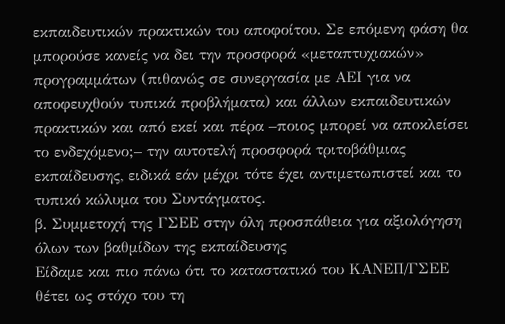εκπαιδευτικών πρακτικών του αποφοίτου. Σε επόμενη φάση θα μπορούσε κανείς να δει την προσφορά «μεταπτυχιακών» προγραμμάτων (πιθανώς σε συνεργασία με ΑΕΙ για να αποφευχθούν τυπικά προβλήματα) και άλλων εκπαιδευτικών πρακτικών και από εκεί και πέρα –ποιος μπορεί να αποκλείσει το ενδεχόμενο;– την αυτοτελή προσφορά τριτοβάθμιας εκπαίδευσης, ειδικά εάν μέχρι τότε έχει αντιμετωπιστεί και το τυπικό κώλυμα του Συντάγματος.
β. Συμμετοχή της ΓΣΕΕ στην όλη προσπάθεια για αξιολόγηση όλων των βαθμίδων της εκπαίδευσης
Είδαμε και πιο πάνω ότι το καταστατικό του ΚΑΝΕΠ/ΓΣΕΕ θέτει ως στόχο του τη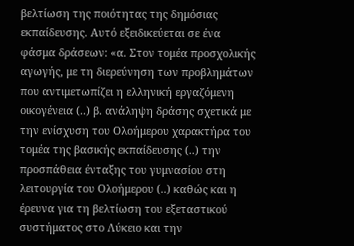βελτίωση της ποιότητας της δημόσιας εκπαίδευσης. Αυτό εξειδικεύεται σε ένα φάσμα δράσεων: «α. Στον τομέα προσχολικής αγωγής, με τη διερεύνηση των προβλημάτων που αντιμετωπίζει η ελληνική εργαζόμενη οικογένεια (..) β. ανάληψη δράσης σχετικά με την ενίσχυση του Ολοήμερου χαρακτήρα του τομέα της βασικής εκπαίδευσης (..) την προσπάθεια ένταξης του γυμνασίου στη λειτουργία του Ολοήμερου (..) καθώς και η έρευνα για τη βελτίωση του εξεταστικού συστήματος στο Λύκειο και την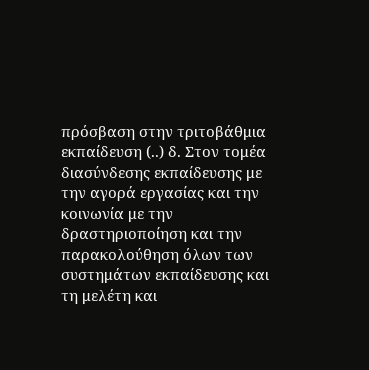πρόσβαση στην τριτοβάθμια εκπαίδευση (..) δ. Στον τομέα διασύνδεσης εκπαίδευσης με την αγορά εργασίας και την κοινωνία με την δραστηριοποίηση και την παρακολούθηση όλων των συστημάτων εκπαίδευσης και τη μελέτη και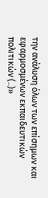την ανάλυση όλων των επίσημων και εφαρμοσμένων εκπαιδευτικών πολιτικών (..)»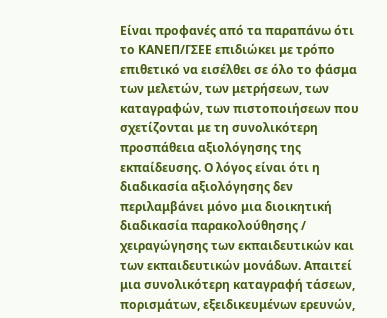Είναι προφανές από τα παραπάνω ότι το ΚΑΝΕΠ/ΓΣΕΕ επιδιώκει με τρόπο επιθετικό να εισέλθει σε όλο το φάσμα των μελετών, των μετρήσεων, των καταγραφών, των πιστοποιήσεων που σχετίζονται με τη συνολικότερη προσπάθεια αξιολόγησης της εκπαίδευσης. Ο λόγος είναι ότι η διαδικασία αξιολόγησης δεν περιλαμβάνει μόνο μια διοικητική διαδικασία παρακολούθησης / χειραγώγησης των εκπαιδευτικών και των εκπαιδευτικών μονάδων. Απαιτεί μια συνολικότερη καταγραφή τάσεων, πορισμάτων, εξειδικευμένων ερευνών,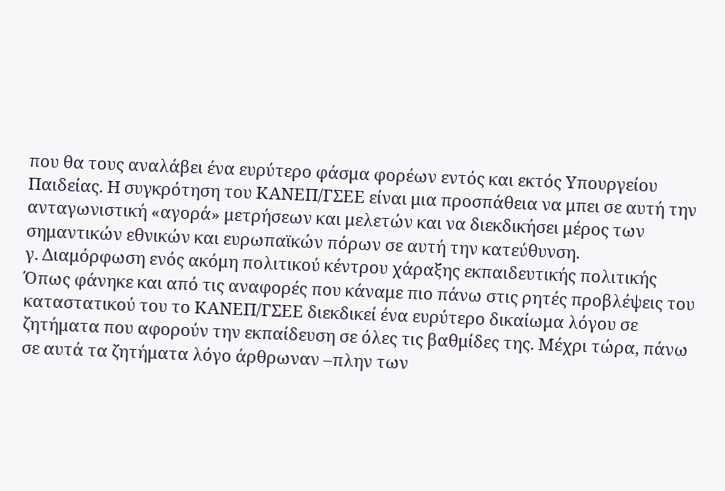που θα τους αναλάβει ένα ευρύτερο φάσμα φορέων εντός και εκτός Υπουργείου Παιδείας. Η συγκρότηση του ΚΑΝΕΠ/ΓΣΕΕ είναι μια προσπάθεια να μπει σε αυτή την ανταγωνιστική «αγορά» μετρήσεων και μελετών και να διεκδικήσει μέρος των σημαντικών εθνικών και ευρωπαϊκών πόρων σε αυτή την κατεύθυνση.
γ. Διαμόρφωση ενός ακόμη πολιτικού κέντρου χάραξης εκπαιδευτικής πολιτικής
Όπως φάνηκε και από τις αναφορές που κάναμε πιο πάνω στις ρητές προβλέψεις του καταστατικού του το ΚΑΝΕΠ/ΓΣΕΕ διεκδικεί ένα ευρύτερο δικαίωμα λόγου σε ζητήματα που αφορούν την εκπαίδευση σε όλες τις βαθμίδες της. Μέχρι τώρα, πάνω σε αυτά τα ζητήματα λόγο άρθρωναν –πλην των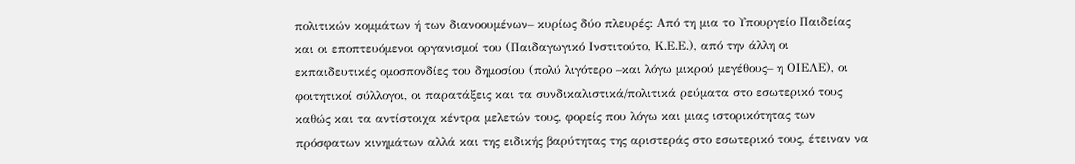πολιτικών κομμάτων ή των διανοουμένων– κυρίως δύο πλευρές: Από τη μια το Υπουργείο Παιδείας και οι εποπτευόμενοι οργανισμοί του (Παιδαγωγικό Ινστιτούτο, Κ.Ε.Ε.), από την άλλη οι εκπαιδευτικές ομοσπονδίες του δημοσίου (πολύ λιγότερο –και λόγω μικρού μεγέθους– η ΟΙΕΛΕ), οι φοιτητικοί σύλλογοι, οι παρατάξεις και τα συνδικαλιστικά/πολιτικά ρεύματα στο εσωτερικό τους καθώς και τα αντίστοιχα κέντρα μελετών τους, φορείς που λόγω και μιας ιστορικότητας των πρόσφατων κινημάτων αλλά και της ειδικής βαρύτητας της αριστεράς στο εσωτερικό τους, έτειναν να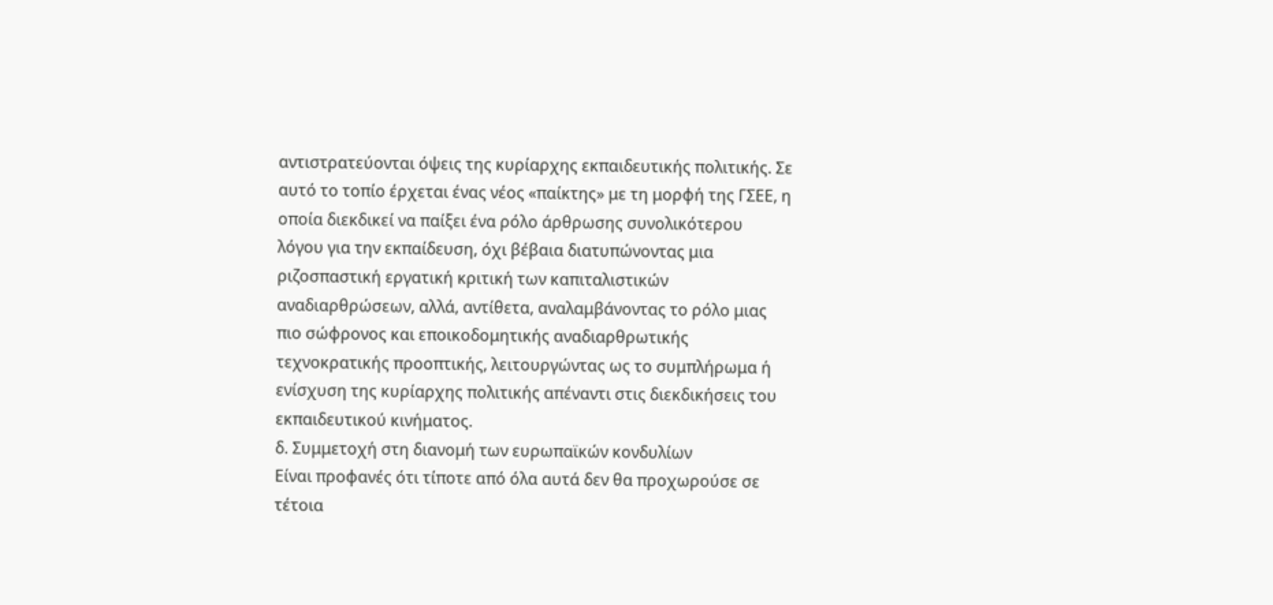αντιστρατεύονται όψεις της κυρίαρχης εκπαιδευτικής πολιτικής. Σε αυτό το τοπίο έρχεται ένας νέος «παίκτης» με τη μορφή της ΓΣΕΕ, η οποία διεκδικεί να παίξει ένα ρόλο άρθρωσης συνολικότερου λόγου για την εκπαίδευση, όχι βέβαια διατυπώνοντας μια ριζοσπαστική εργατική κριτική των καπιταλιστικών αναδιαρθρώσεων, αλλά, αντίθετα, αναλαμβάνοντας το ρόλο μιας πιο σώφρονος και εποικοδομητικής αναδιαρθρωτικής τεχνοκρατικής προοπτικής, λειτουργώντας ως το συμπλήρωμα ή ενίσχυση της κυρίαρχης πολιτικής απέναντι στις διεκδικήσεις του εκπαιδευτικού κινήματος.
δ. Συμμετοχή στη διανομή των ευρωπαϊκών κονδυλίων
Είναι προφανές ότι τίποτε από όλα αυτά δεν θα προχωρούσε σε τέτοια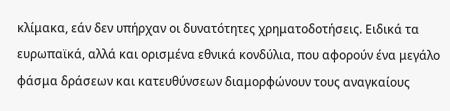κλίμακα, εάν δεν υπήρχαν οι δυνατότητες χρηματοδοτήσεις. Ειδικά τα ευρωπαϊκά, αλλά και ορισμένα εθνικά κονδύλια, που αφορούν ένα μεγάλο φάσμα δράσεων και κατευθύνσεων διαμορφώνουν τους αναγκαίους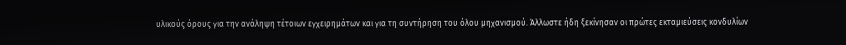υλικούς όρους για την ανάληψη τέτοιων εγχειρημάτων και για τη συντήρηση του όλου μηχανισμού. Άλλωστε ήδη ξεκίνησαν οι πρώτες εκταμιεύσεις κονδυλίων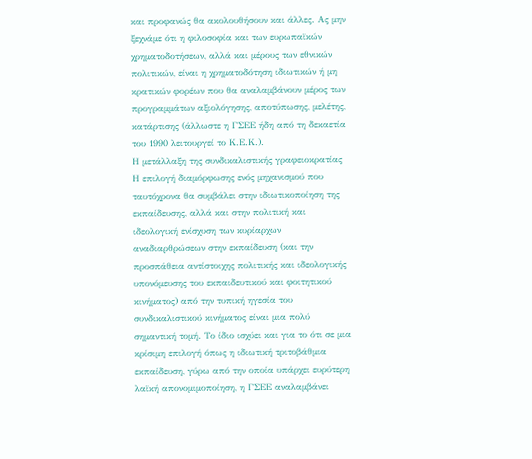και προφανώς θα ακολουθήσουν και άλλες. Ας μην ξεχνάμε ότι η φιλοσοφία και των ευρωπαϊκών χρηματοδοτήσεων, αλλά και μέρους των εθνικών πολιτικών, είναι η χρηματοδότηση ιδιωτικών ή μη κρατικών φορέων που θα αναλαμβάνουν μέρος των προγραμμάτων αξιολόγησης, αποτύπωσης, μελέτης, κατάρτισης (άλλωστε η ΓΣΕΕ ήδη από τη δεκαετία του 1990 λειτουργεί το Κ.Ε.Κ.).
Η μετάλλαξη της συνδικαλιστικής γραφειοκρατίας
Η επιλογή διαμόρφωσης ενός μηχανισμού που ταυτόχρονα θα συμβάλει στην ιδιωτικοποίηση της εκπαίδευσης, αλλά και στην πολιτική και ιδεολογική ενίσχυση των κυρίαρχων αναδιαρθρώσεων στην εκπαίδευση (και την προσπάθεια αντίστοιχης πολιτικής και ιδεολογικής υπονόμευσης του εκπαιδευτικού και φοιτητικού κινήματος) από την τυπική ηγεσία του συνδικαλιστικού κινήματος είναι μια πολύ σημαντική τομή. Το ίδιο ισχύει και για το ότι σε μια κρίσιμη επιλογή όπως η ιδιωτική τριτοβάθμια εκπαίδευση, γύρω από την οποία υπάρχει ευρύτερη λαϊκή απονομιμοποίηση, η ΓΣΕΕ αναλαμβάνει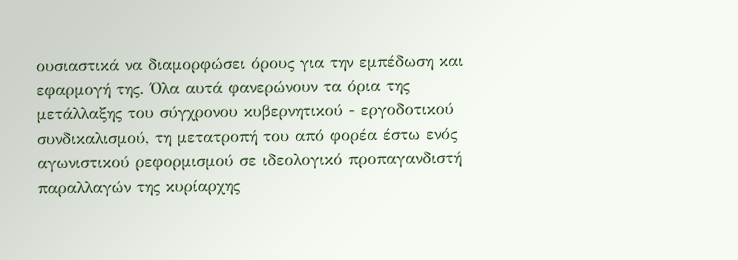ουσιαστικά να διαμορφώσει όρους για την εμπέδωση και εφαρμογή της. Όλα αυτά φανερώνουν τα όρια της μετάλλαξης του σύγχρονου κυβερνητικού - εργοδοτικού συνδικαλισμού, τη μετατροπή του από φορέα έστω ενός αγωνιστικού ρεφορμισμού σε ιδεολογικό προπαγανδιστή παραλλαγών της κυρίαρχης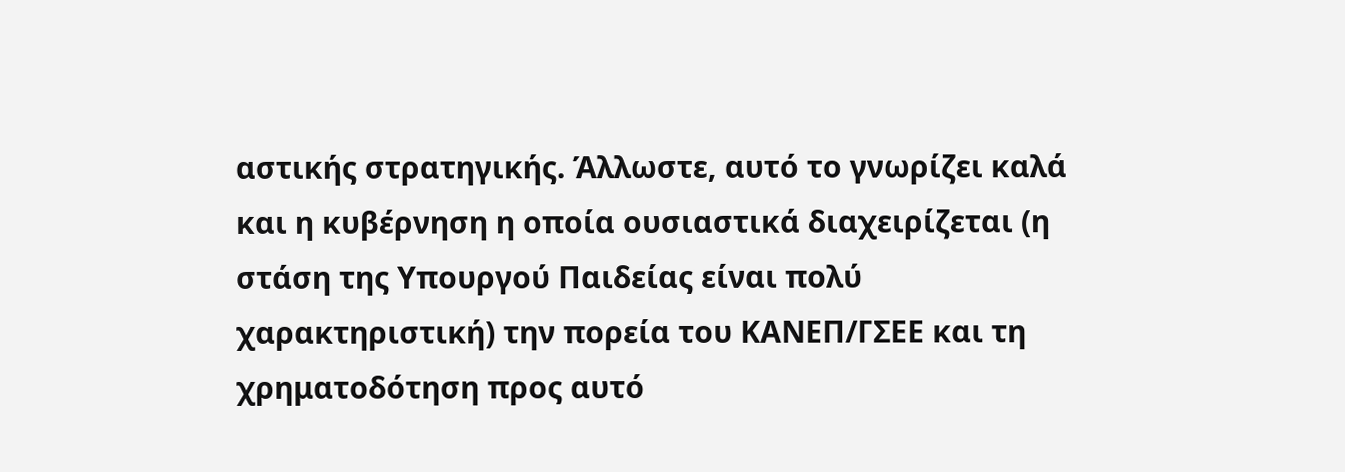αστικής στρατηγικής. Άλλωστε, αυτό το γνωρίζει καλά και η κυβέρνηση η οποία ουσιαστικά διαχειρίζεται (η στάση της Υπουργού Παιδείας είναι πολύ χαρακτηριστική) την πορεία του ΚΑΝΕΠ/ΓΣΕΕ και τη χρηματοδότηση προς αυτό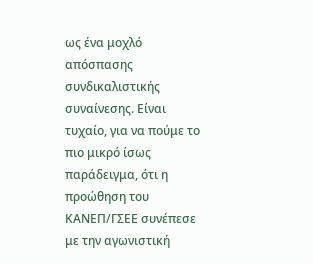ως ένα μοχλό απόσπασης συνδικαλιστικής συναίνεσης. Είναι τυχαίο, για να πούμε το πιο μικρό ίσως παράδειγμα, ότι η προώθηση του ΚΑΝΕΠ/ΓΣΕΕ συνέπεσε με την αγωνιστική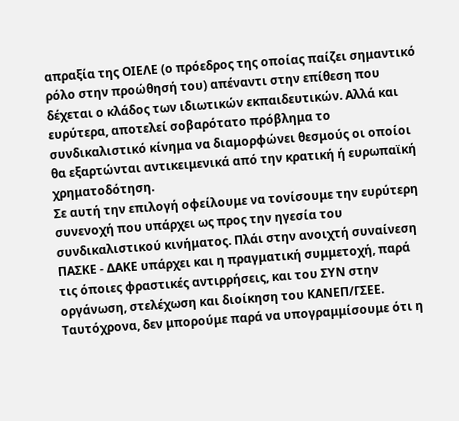απραξία της ΟΙΕΛΕ (ο πρόεδρος της οποίας παίζει σημαντικό ρόλο στην προώθησή του) απέναντι στην επίθεση που δέχεται ο κλάδος των ιδιωτικών εκπαιδευτικών. Αλλά και ευρύτερα, αποτελεί σοβαρότατο πρόβλημα το συνδικαλιστικό κίνημα να διαμορφώνει θεσμούς οι οποίοι θα εξαρτώνται αντικειμενικά από την κρατική ή ευρωπαϊκή χρηματοδότηση.
Σε αυτή την επιλογή οφείλουμε να τονίσουμε την ευρύτερη συνενοχή που υπάρχει ως προς την ηγεσία του συνδικαλιστικού κινήματος. Πλάι στην ανοιχτή συναίνεση ΠΑΣΚΕ - ΔΑΚΕ υπάρχει και η πραγματική συμμετοχή, παρά τις όποιες φραστικές αντιρρήσεις, και του ΣΥΝ στην οργάνωση, στελέχωση και διοίκηση του ΚΑΝΕΠ/ΓΣΕΕ. Ταυτόχρονα, δεν μπορούμε παρά να υπογραμμίσουμε ότι η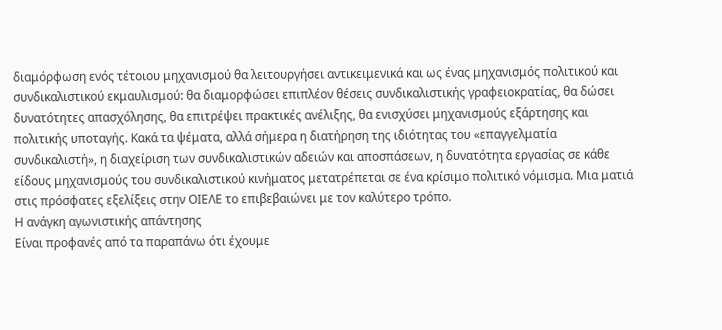διαμόρφωση ενός τέτοιου μηχανισμού θα λειτουργήσει αντικειμενικά και ως ένας μηχανισμός πολιτικού και συνδικαλιστικού εκμαυλισμού: θα διαμορφώσει επιπλέον θέσεις συνδικαλιστικής γραφειοκρατίας, θα δώσει δυνατότητες απασχόλησης, θα επιτρέψει πρακτικές ανέλιξης, θα ενισχύσει μηχανισμούς εξάρτησης και πολιτικής υποταγής. Κακά τα ψέματα, αλλά σήμερα η διατήρηση της ιδιότητας του «επαγγελματία συνδικαλιστή», η διαχείριση των συνδικαλιστικών αδειών και αποσπάσεων, η δυνατότητα εργασίας σε κάθε είδους μηχανισμούς του συνδικαλιστικού κινήματος μετατρέπεται σε ένα κρίσιμο πολιτικό νόμισμα. Μια ματιά στις πρόσφατες εξελίξεις στην ΟΙΕΛΕ το επιβεβαιώνει με τον καλύτερο τρόπο.
Η ανάγκη αγωνιστικής απάντησης
Είναι προφανές από τα παραπάνω ότι έχουμε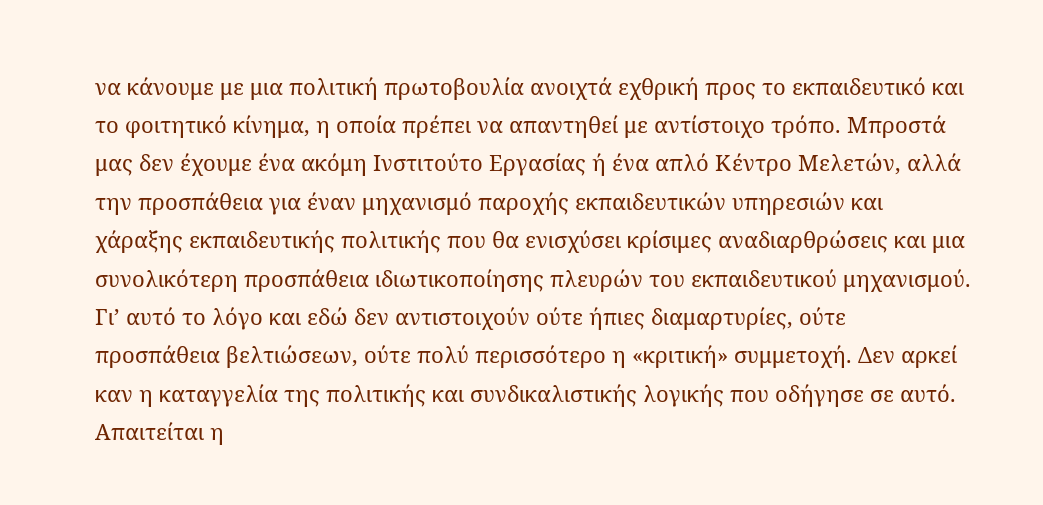να κάνουμε με μια πολιτική πρωτοβουλία ανοιχτά εχθρική προς το εκπαιδευτικό και το φοιτητικό κίνημα, η οποία πρέπει να απαντηθεί με αντίστοιχο τρόπο. Μπροστά μας δεν έχουμε ένα ακόμη Ινστιτούτο Εργασίας ή ένα απλό Κέντρο Μελετών, αλλά την προσπάθεια για έναν μηχανισμό παροχής εκπαιδευτικών υπηρεσιών και χάραξης εκπαιδευτικής πολιτικής που θα ενισχύσει κρίσιμες αναδιαρθρώσεις και μια συνολικότερη προσπάθεια ιδιωτικοποίησης πλευρών του εκπαιδευτικού μηχανισμού.
Γι’ αυτό το λόγο και εδώ δεν αντιστοιχούν ούτε ήπιες διαμαρτυρίες, ούτε προσπάθεια βελτιώσεων, ούτε πολύ περισσότερο η «κριτική» συμμετοχή. Δεν αρκεί καν η καταγγελία της πολιτικής και συνδικαλιστικής λογικής που οδήγησε σε αυτό. Απαιτείται η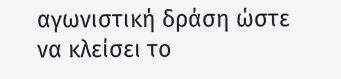αγωνιστική δράση ώστε να κλείσει το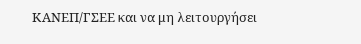ΚΑΝΕΠ/ΓΣΕΕ και να μη λειτουργήσει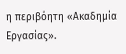η περιβόητη «Ακαδημία Εργασίας».